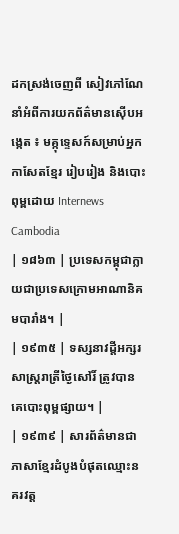ដកស្រង់ចេញពី សៀវភៅណែនាំអំពីការយកព័ត៌មានស៊ើបអង្កេត ៖ មគ្កុទ្ទេសក៍សម្រាប់អ្នកកាសែតខ្មែរ រៀបរៀង និងបោះពុម្ពដោយ Internews Cambodia
| ១៨៦៣ | ប្រទេសកម្ពុជាក្លាយជាប្រទេសក្រោមអាណានិគមបារាំង។ |
| ១៩៣៥ | ទស្សនាវដ្ដីអក្សរសាស្ត្ររាត្រីថ្ងៃសៅរិ៍ ត្រូវបានគេបោះពុម្ពផ្សាយ។ |
| ១៩៣៩ | សារព័ត៌មានជាភាសាខ្មែរដំបូងបំផុតឈ្មោះនគរវត្ត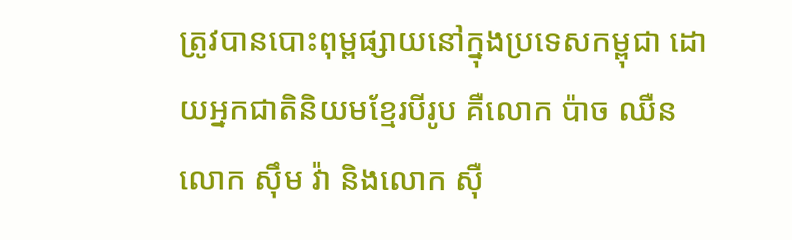ត្រូវបានបោះពុម្ពផ្សាយនៅក្នុងប្រទេសកម្ពុជា ដោយអ្នកជាតិនិយមខ្មែរបីរូប គឺលោក ប៉ាច ឈឺន លោក ស៊ឹម វ៉ា និងលោក ស៊ឺ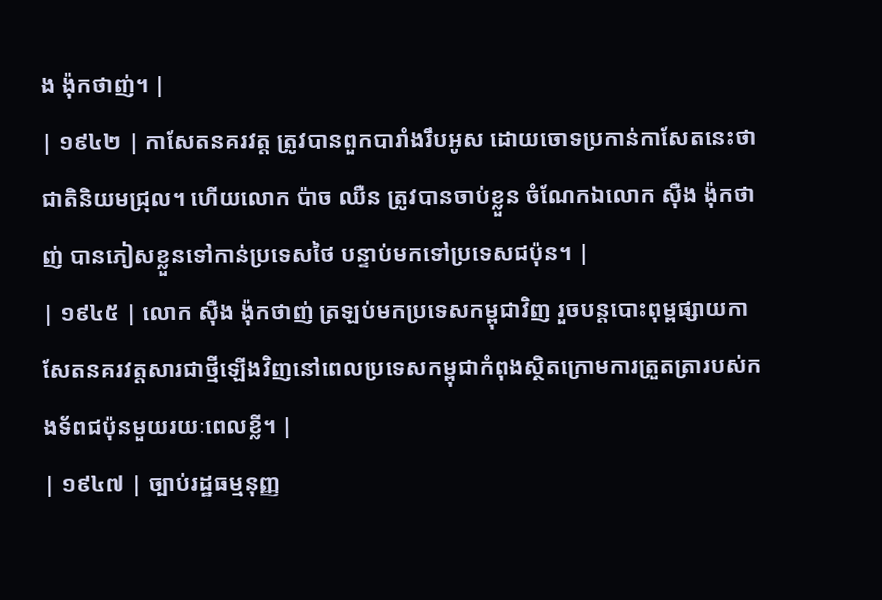ង ង៉ុកថាញ់។ |
| ១៩៤២ | កាសែតនគរវត្ត ត្រូវបានពួកបារាំងរឹបអូស ដោយចោទប្រកាន់កាសែតនេះថាជាតិនិយមជ្រុល។ ហើយលោក ប៉ាច ឈឺន ត្រូវបានចាប់ខ្លួន ចំណែកឯលោក ស៊ឺង ង៉ុកថាញ់ បានភៀសខ្លួនទៅកាន់ប្រទេសថៃ បន្ទាប់មកទៅប្រទេសជប៉ុន។ |
| ១៩៤៥ | លោក ស៊ឺង ង៉ុកថាញ់ ត្រឡប់មកប្រទេសកម្ពុជាវិញ រួចបន្តបោះពុម្ពផ្សាយកាសែតនគរវត្តសារជាថ្មីឡើងវិញនៅពេលប្រទេសកម្ពុជាកំពុងស្ថិតក្រោមការត្រួតត្រារបស់កងទ័ពជប៉ុនមួយរយៈពេលខ្លី។ |
| ១៩៤៧ | ច្បាប់រដ្ឋធម្មនុញ្ញ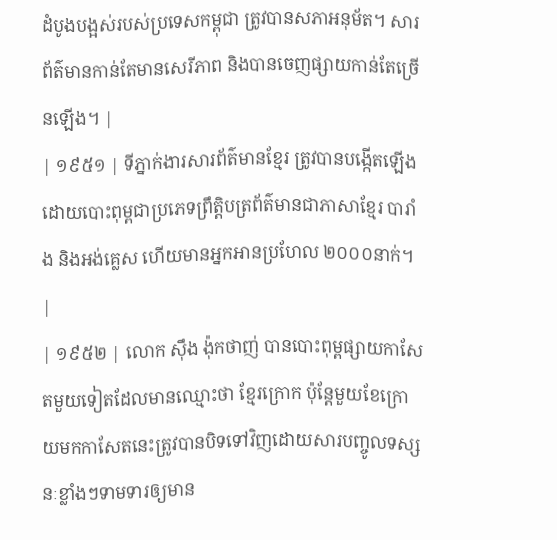ដំបូងបង្អស់របស់ប្រទេសកម្ពុជា ត្រូវបានសភាអនុម័ត។ សារព័ត៌មានកាន់តែមានសេរីភាព និងបានចេញផ្សាយកាន់តែច្រើនឡើង។ |
| ១៩៥១ | ទីភ្នាក់ងារសារព័ត៌មានខ្មែរ ត្រូវបានបង្កើតឡើងដោយបោះពុម្ពជាប្រភេទព្រឹត្តិបត្រព័ត៌មានជាភាសាខ្មែរ បារាំង និងអង់គ្លេស ហើយមានអ្នកអានប្រហែល ២០០០នាក់។ |
| ១៩៥២ | លោក ស៊ឹង ង៉ុកថាញ់ បានបោះពុម្ពផ្សាយកាសែតមួយទៀតដែលមានឈ្មោះថា ខ្មែរក្រោក ប៉ុន្តែមួយខែក្រោយមកកាសែតនេះត្រូវបានបិទទៅវិញដោយសារបញ្ចូលទស្សនៈខ្លាំងៗទាមទារឲ្យមាន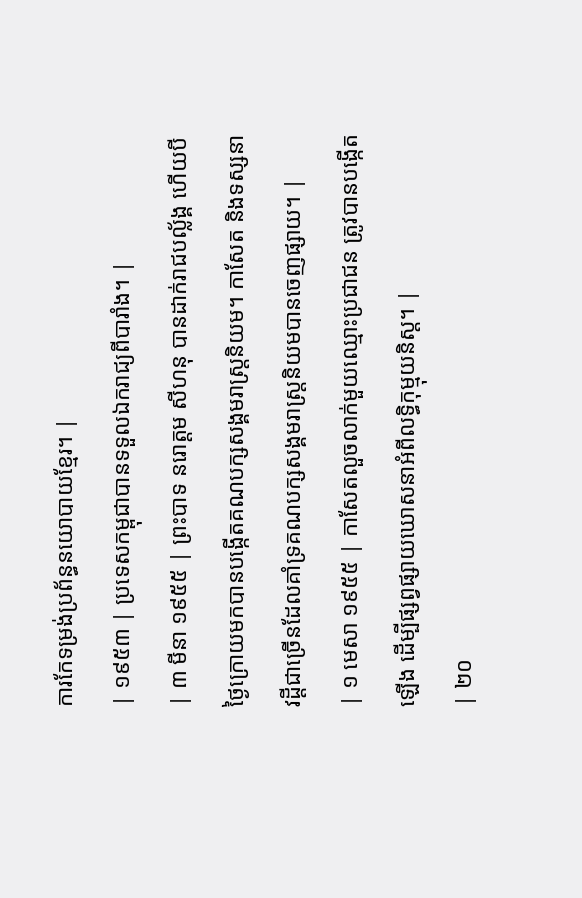ការកែទម្រង់ប្រព័ន្ធនយោបាយខ្មែរ។ |
| ១៩៥៣ | ប្រទេសកម្ពុជាបានទទួលឯករាជ្យពីបារាំង។ |
| ៣ មីនា ១៩៥៥ | ព្រះបាទ នរោត្តម សីហនុ បានដាក់រាជបល្ល័ង្គ ហើយបីថ្ងៃក្រោយមកបានបង្កើតគណបក្សសង្គមរាស្ត្រនិយម។ កាសែត និងទស្សនាវដ្ដីជាច្រើនដែលគាំទ្រគណបក្សសង្គមរាស្ត្រនិយមបានចេញផ្សាយ។ |
| ១ មេសា ១៩៥៥ | កាសែតលួចលាក់មួយឈ្មោះប្រជាជន ត្រូវបានបង្កើតឡើង ដើម្បីផ្សព្វផ្សាយឃោសនាអំពីលទ្ធិកុម្មុយនិស្ត។ |
| ២០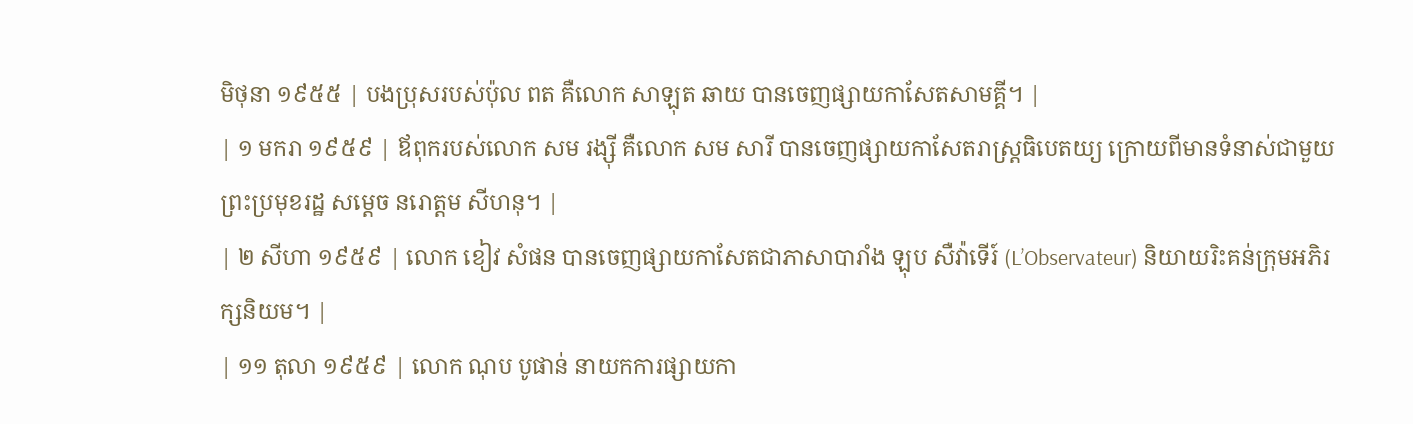មិថុនា ១៩៥៥ | បងប្រុសរបស់ប៉ុល ពត គឺលោក សាឡុត ឆាយ បានចេញផ្សាយកាសែតសាមគ្គី។ |
| ១ មករា ១៩៥៩ | ឪពុករបស់លោក សម រង្ស៊ី គឺលោក សម សារី បានចេញផ្សាយកាសែតរាស្ត្រធិបេតយ្យ ក្រោយពីមានទំនាស់ជាមួយព្រះប្រមុខរដ្ឋ សម្ដេច នរោត្ដម សីហនុ។ |
| ២ សីហា ១៩៥៩ | លោក ខៀវ សំផន បានចេញផ្សាយកាសែតជាភាសាបារាំង ឡុប សឺវ៉ាទើរ៍ (L’Observateur) និយាយរិះគន់ក្រុមអភិរក្សនិយម។ |
| ១១ តុលា ១៩៥៩ | លោក ណុប បូផាន់ នាយកការផ្សាយកា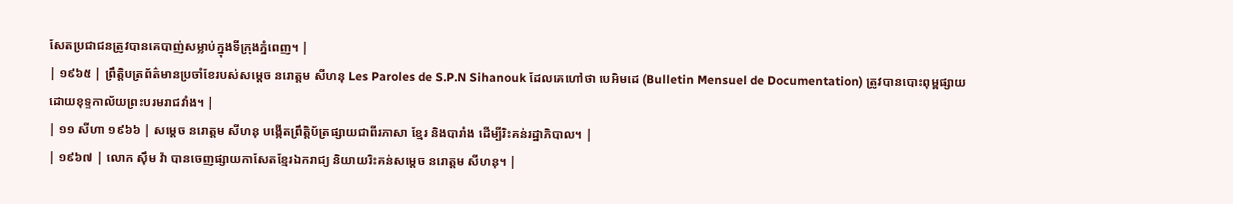សែតប្រជាជនត្រូវបានគេបាញ់សម្លាប់ក្នុងទីក្រុងភ្នំពេញ។ |
| ១៩៦៥ | ព្រឹត្តិបត្រព័ត៌មានប្រចាំខែរបស់សម្ដេច នរោត្ដម សីហនុ Les Paroles de S.P.N Sihanouk ដែលគេហៅថា បេអិមដេ (Bulletin Mensuel de Documentation) ត្រូវបានបោះពុម្ពផ្សាយដោយខុទ្ទកាល័យព្រះបរមរាជវាំង។ |
| ១១ សីហា ១៩៦៦ | សម្ដេច នរោត្ដម សីហនុ បង្កើតព្រឹត្តិប័ត្រផ្សាយជាពីរភាសា ខ្មែរ និងបារាំង ដើម្បីរិះគន់រដ្ឋាភិបាល។ |
| ១៩៦៧ | លោក ស៊ឹម វ៉ា បានចេញផ្សាយកាសែតខ្មែរឯករាជ្យ និយាយរិះគន់សម្ដេច នរោត្ដម សីហនុ។ |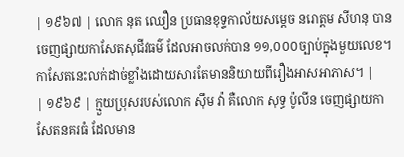| ១៩៦៧ | លោក នុត ឈឿន ប្រធានខុទ្ទកាល័យសម្ដេច នរោត្ដម សីហនុ បានចេញផ្សាយកាសែតសុជីវធម៌ ដែលអាចលក់បាន ១១,០០០ច្បាប់ក្នុងមួយលេខ។ កាសែតនេះលក់ដាច់ខ្លាំងដោយសារតែមាននិយាយពីរឿងអាសអាភាស។ |
| ១៩៦៩ | ក្មួយប្រុសរបស់លោក ស៊ឹម វ៉ា គឺលោក សុទ្ធ ប៉ូលីន ចេញផ្សាយកាសែតនគរធំ ដែលមាន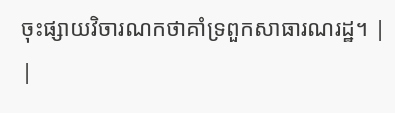ចុះផ្សាយវិចារណកថាគាំទ្រពួកសាធារណរដ្ឋ។ |
|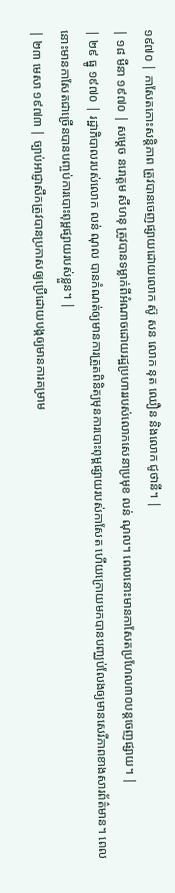១៩៧០ | កាសែតកោះសន្តិភាព ត្រូវបានចេញផ្សាយដោយលោក ស៊ូ សន លោក នុត ឈឿន និងលោក ជូថានី។ |
| ១៨ មីនា ១៩៧០ | សម្ដេច នរោត្ដម សីហនុ ត្រូវបានទម្លាក់ពីអំណាចដោយរដ្ឋប្រហាររបស់លោកសេនាប្រមុខ លន់ ណុល។ ពេលនោះមានកាសែតប្រហែល៣០បន្តចេញផ្សាយ។ |
| ២៩ ធ្នូ ១៩៧០ | រដ្ឋាភិបាលរបស់លោក លន់ ណុល បានកំណត់ឲ្យមានការត្រួតពិនិត្យមុនការបោះពុម្ពផ្សាយរបស់កាសែត ហើយក្រោយមកបានបញ្ឈប់លែងឲ្យមានសេរីភាពខាងសារព័ត៌មាន។ ពេលនោះមានកាសែតជាច្រើនបានបញ្ចប់ការបោះពុម្ពផ្សាយរបស់ខ្លួន។ |
| ២៣ មេសា ១៩៧៣ | ច្បាប់អាជ្ញាសឹកត្រូវបានប្រកាសឲ្យប្រើដោយបង្កឲ្យមានការគម្រាម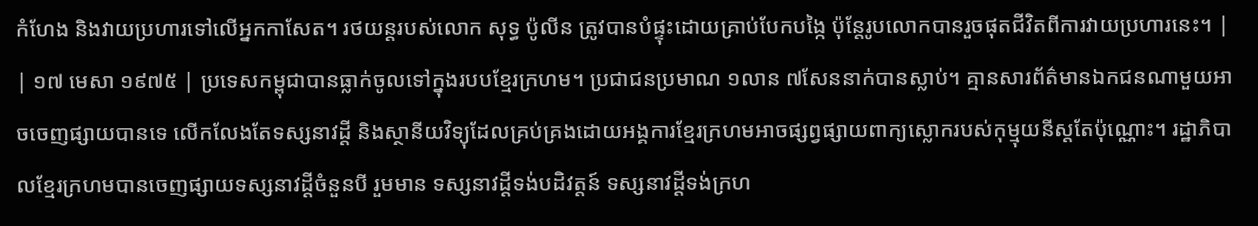កំហែង និងវាយប្រហារទៅលើអ្នកកាសែត។ រថយន្តរបស់លោក សុទ្ធ ប៉ូលីន ត្រូវបានបំផ្ទុះដោយគ្រាប់បែកបង្កៃ ប៉ុន្តែរូបលោកបានរួចផុតជីវិតពីការវាយប្រហារនេះ។ |
| ១៧ មេសា ១៩៧៥ | ប្រទេសកម្ពុជាបានធ្លាក់ចូលទៅក្នុងរបបខ្មែរក្រហម។ ប្រជាជនប្រមាណ ១លាន ៧សែននាក់បានស្លាប់។ គ្មានសារព័ត៌មានឯកជនណាមួយអាចចេញផ្សាយបានទេ លើកលែងតែទស្សនាវដ្ដី និងស្ថានីយវិទ្យុដែលគ្រប់គ្រងដោយអង្គការខ្មែរក្រហមអាចផ្សព្វផ្សាយពាក្យស្លោករបស់កុម្មុយនីស្តតែប៉ុណ្ណោះ។ រដ្ឋាភិបាលខ្មែរក្រហមបានចេញផ្សាយទស្សនាវដ្ដីចំនួនបី រួមមាន ទស្សនាវដ្ដីទង់បដិវត្ដន៍ ទស្សនាវដ្ដីទង់ក្រហ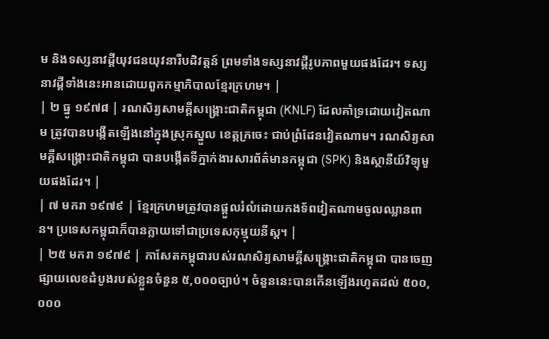ម និងទស្សនាវដ្ដីយុវជនយុវនារីបដិវត្តន៍ ព្រមទាំងទស្សនាវដ្ដីរូបភាពមួយផងដែរ។ ទស្សនាវដ្ដីទាំងនេះអានដោយពួកកម្មាភិបាលខ្មែរក្រហម។ |
| ២ ធ្នូ ១៩៧៨ | រណសិរ្យសាមគ្គីសង្រ្គោះជាតិកម្ពុជា (KNLF) ដែលគាំទ្រដោយវៀតណាម ត្រូវបានបង្កើតឡើងនៅក្នុងស្រុកស្នួល ខេត្តក្រចេះ ជាប់ព្រំដែនវៀតណាម។ រណសិរ្យសាមគ្គីសង្រ្គោះជាតិកម្ពុជា បានបង្កើតទីភ្នាក់ងារសារព័ត៌មានកម្ពុជា (SPK) និងស្ថានីយ៍វិទ្យុមួយផងដែរ។ |
| ៧ មករា ១៩៧៩ | ខ្មែរក្រហមត្រូវបានផ្ដួលរំលំដោយកងទ័ពវៀតណាមចូលឈ្លានពាន។ ប្រទេសកម្ពុជាក៏បានក្លាយទៅជាប្រទេសកុម្មុយនីស្ត។ |
| ២៥ មករា ១៩៧៩ | កាសែតកម្ពុជារបស់រណសិរ្យសាមគ្គីសង្រ្គោះជាតិកម្ពុជា បានចេញផ្សាយលេខដំបូងរបស់ខ្លួនចំនួន ៥,០០០ច្បាប់។ ចំនួននេះបានកើនឡើងរហូតដល់ ៥០០,០០០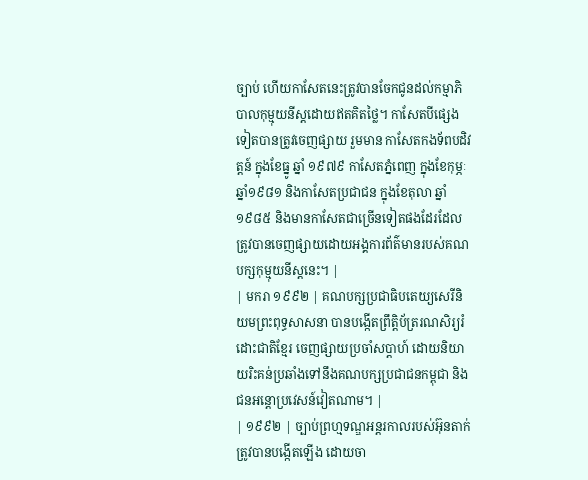ច្បាប់ ហើយកាសែតនេះត្រូវបានចែកជូនដល់កម្មាភិបាលកុម្មុយនីស្តដោយឥតគិតថ្លៃ។ កាសែតបីផ្សេងទៀតបានត្រូវចេញផ្សាយ រួមមាន កាសែតកងទ័ពបដិវត្តន៍ ក្នុងខែធ្នូ ឆ្នាំ ១៩៧៩ កាសែតភ្នំពេញ ក្នុងខែកុម្ភៈ ឆ្នាំ១៩៨១ និងកាសែតប្រជាជន ក្នុងខែតុលា ឆ្នាំ១៩៨៥ និងមានកាសែតជាច្រើនទៀតផងដែរដែលត្រូវបានចេញផ្សាយដោយអង្គការព័ត៌មានរបស់គណបក្សកុម្មុយនីស្តនេះ។ |
| មករា ១៩៩២ | គណបក្សប្រជាធិបតេយ្យសេរីនិយមព្រះពុទ្ធសាសនា បានបង្កើតព្រឹត្តិប័ត្ររណសិរ្យរំដោះជាតិខ្មែរ ចេញផ្សាយប្រចាំសប្ដាហ៍ ដោយនិយាយរិះគន់ប្រឆាំងទៅនឹងគណបក្សប្រជាជនកម្ពុជា និងជនអន្តោប្រវេសន៍វៀតណាម។ |
| ១៩៩២ | ច្បាប់ព្រហ្មទណ្ឌអន្តរកាលរបស់អ៊ុនតាក់ ត្រូវបានបង្កើតឡើង ដោយចា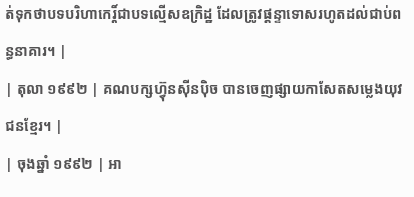ត់ទុកថាបទបរិហាកេរ្ដិ៍ជាបទល្មើសឧក្រិដ្ឋ ដែលត្រូវផ្ដន្ទាទោសរហូតដល់ជាប់ពន្ធនាគារ។ |
| តុលា ១៩៩២ | គណបក្សហ្វ៊ុនស៊ីនប៉ិច បានចេញផ្សាយកាសែតសម្លេងយុវជនខ្មែរ។ |
| ចុងឆ្នាំ ១៩៩២ | អា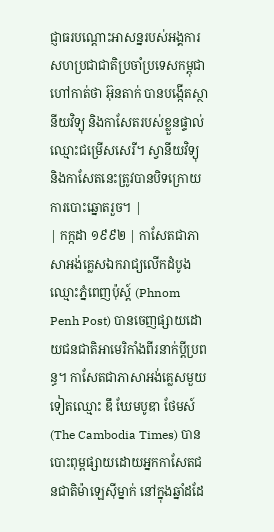ជ្ញាធរបណ្ដោះអាសន្នរបស់អង្គការសហប្រជាជាតិប្រចាំប្រទេសកម្ពុជា ហៅកាត់ថា អ៊ុនតាក់ បានបង្កើតស្ថានីយវិទ្យុ និងកាសែតរបស់ខ្លួនផ្ទាល់ ឈ្មោះជម្រើសសេរី។ ស្វានីយវិទ្យុ និងកាសែតនេះត្រូវបានបិទក្រោយការបោះឆ្នោតរួច។ |
| កក្កដា ១៩៩២ | កាសែតជាភាសាអង់គ្លេសឯករាជ្យលើកដំបូងឈ្មោះភ្នំពេញប៉ុស្ត៍ (Phnom Penh Post) បានចេញផ្សាយដោយជនជាតិអាមេរិកាំងពីរនាក់ប្ដីប្រពន្ធ។ កាសែតជាភាសាអង់គ្លេសមួយទៀតឈ្មោះ ឌឹ ឃែមបូឌា ថែមស៍ (The Cambodia Times) បានបោះពុម្ពផ្សាយដោយអ្នកកាសែតជនជាតិម៉ាឡេស៊ីម្នាក់ នៅក្នុងឆ្នាំដដែ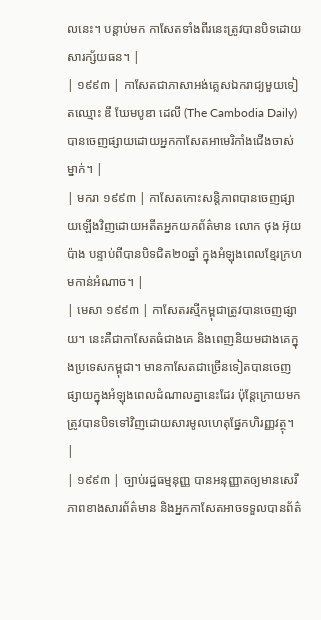លនេះ។ បន្តាប់មក កាសែតទាំងពីរនេះត្រូវបានបិទដោយសារក្ស័យធន។ |
| ១៩៩៣ | កាសែតជាភាសាអង់គ្លេសឯករាជ្យមួយទៀតឈ្មោះ ឌឹ ឃែមបូឌា ដេលី (The Cambodia Daily) បានចេញផ្សាយដោយអ្នកកាសែតអាមេរិកាំងជើងចាស់ម្នាក់។ |
| មករា ១៩៩៣ | កាសែតកោះសន្តិភាពបានចេញផ្សាយឡើងវិញដោយអតីតអ្នកយកព័ត៌មាន លោក ថុង អ៊ុយប៉ាង បន្ទាប់ពីបានបិទជិត២០ឆ្នាំ ក្នុងអំឡុងពេលខ្មែរក្រហមកាន់អំណាច។ |
| មេសា ១៩៩៣ | កាសែតរស្មីកម្ពុជាត្រូវបានចេញផ្សាយ។ នេះគឺជាកាសែតធំជាងគេ និងពេញនិយមជាងគេក្នុងប្រទេសកម្ពុជា។ មានកាសែតជាច្រើនទៀតបានចេញផ្សាយក្នុងអំឡុងពេលដំណាលគ្នានេះដែរ ប៉ុន្តែក្រោយមកត្រូវបានបិទទៅវិញដោយសារមូលហេតុផ្នែកហិរញ្ញវត្ថុ។ |
| ១៩៩៣ | ច្បាប់រដ្ឋធម្មនុញ្ញ បានអនុញ្ញាតឲ្យមានសេរីភាពខាងសារព័ត៌មាន និងអ្នកកាសែតអាចទទួលបានព័ត៌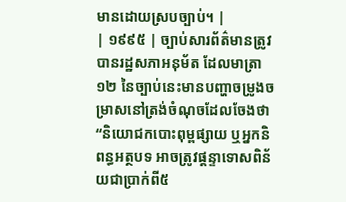មានដោយស្របច្បាប់។ |
| ១៩៩៥ | ច្បាប់សារព័ត៌មានត្រូវបានរដ្ឋសភាអនុម័ត ដែលមាត្រា១២ នៃច្បាប់នេះមានបញ្ហាចម្រូងចម្រាសនៅត្រង់ចំណុចដែលចែងថា “និយោជកបោះពុម្ពផ្សាយ ឬអ្នកនិពន្ធអត្ថបទ អាចត្រូវផ្ដន្ទាទោសពិន័យជាប្រាក់ពី៥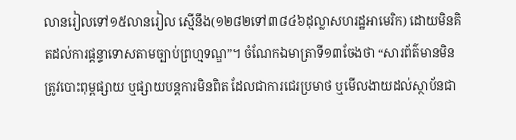លានរៀលទៅ១៥លានរៀល ស្មើនឹង(១២៨២ទៅ៣៨៤៦ដុល្លាសហរដ្ឋអាមេរិក) ដោយមិនគិតដល់ការផ្ដន្ទាទោសតាមច្បាប់ព្រហ្មទណ្ឌ”។ ចំណែកឯមាត្រាទី១៣ចែងថា “សារព័ត៌មានមិនត្រូវបោះពុម្ពផ្សាយ ឬផ្សាយបន្តការមិនពិត ដែលជាការជេរប្រមាថ ឬមើលងាយដល់ស្ថាប័នជា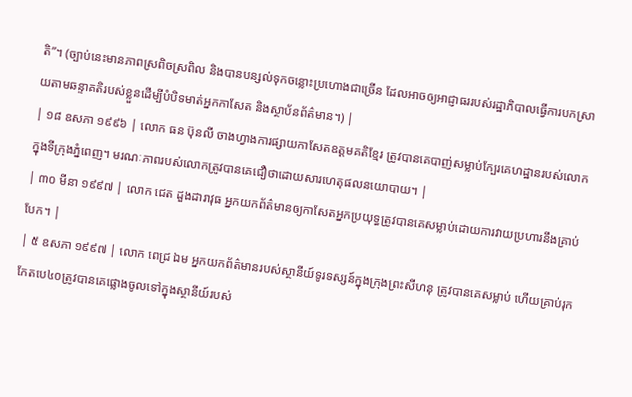តិ”។ (ច្បាប់នេះមានភាពស្រពិចស្រពិល និងបានបន្សល់ទុកចន្លោះប្រហោងជាច្រើន ដែលអាចឲ្យអាជ្ញាធររបស់រដ្ឋាភិបាលធ្វើការបកស្រាយតាមឆន្ទាគតិរបស់ខ្លួនដើម្បីបំបិទមាត់អ្នកកាសែត និងស្ថាប័នព័ត៌មាន។) |
| ១៨ ឧសភា ១៩៩៦ | លោក ធន ប៊ុនលី ចាងហ្វាងការផ្សាយកាសែតឧត្ដមគតិខ្មែរ ត្រូវបានគេបាញ់សម្លាប់ក្បែរគេហដ្ឋានរបស់លោកក្នុងទីក្រុងភ្នំពេញ។ មរណៈភាពរបស់លោកត្រូវបានគេជឿថាដោយសារហេតុផលនយោបាយ។ |
| ៣០ មីនា ១៩៩៧ | លោក ជេត ដួងដារាវុធ អ្នកយកព័ត៌មានឲ្យកាសែតអ្នកប្រយុទ្ធត្រូវបានគេសម្លាប់ដោយការវាយប្រហារនឹងគ្រាប់បែក។ |
| ៥ ឧសភា ១៩៩៧ | លោក ពេជ្រ ឯម អ្នកយកព័ត៌មានរបស់ស្ថានីយ៍ទូរទស្សន៍ក្នុងក្រុងព្រះសីហនុ ត្រូវបានគេសម្លាប់ ហើយគ្រាប់រុកកែតបេ៤០ត្រូវបានគេផ្លោងចូលទៅក្នុងស្ថានីយ៍របស់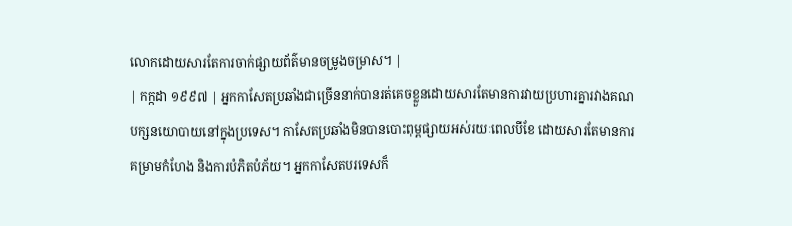លោកដោយសារតែការចាក់ផ្សាយព័ត៌មានចម្រូងចម្រាស។ |
| កក្កដា ១៩៩៧ | អ្នកកាសែតប្រឆាំងជាច្រើននាក់បានរត់គេចខ្លួនដោយសារតែមានការវាយប្រហារគ្នារវាងគណបក្សនយោបាយនៅក្នុងប្រទេស។ កាសែតប្រឆាំងមិនបានបោះពុម្ពផ្សាយអស់រយៈពេលបីខែ ដោយសារតែមានការគម្រាមកំហែង និងការបំភិតបំភ័យ។ អ្នកកាសែតបរទេសក៏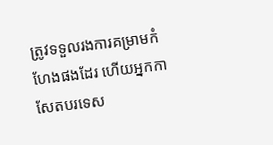ត្រូវទទួលរងការគម្រាមកំហែងផងដែរ ហើយអ្នកកាសែតបរទេស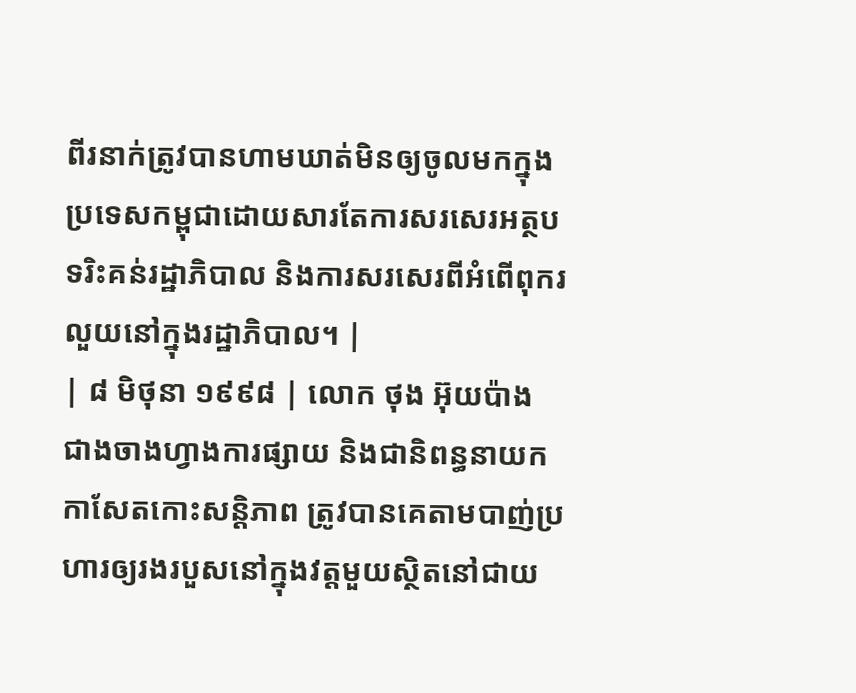ពីរនាក់ត្រូវបានហាមឃាត់មិនឲ្យចូលមកក្នុងប្រទេសកម្ពុជាដោយសារតែការសរសេរអត្ថបទរិះគន់រដ្ឋាភិបាល និងការសរសេរពីអំពើពុករលួយនៅក្នុងរដ្ឋាភិបាល។ |
| ៨ មិថុនា ១៩៩៨ | លោក ថុង អ៊ុយប៉ាង ជាងចាងហ្វាងការផ្សាយ និងជានិពន្ធនាយកកាសែតកោះសន្តិភាព ត្រូវបានគេតាមបាញ់ប្រហារឲ្យរងរបួសនៅក្នុងវត្តមួយស្ថិតនៅជាយ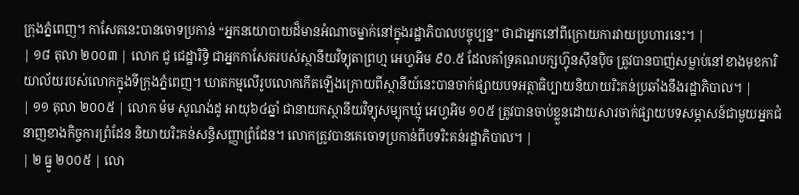ក្រុងភ្នំពេញ។ កាសែតនេះបានចោទប្រកាន់ “អ្នកនយោបាយដ៏មានអំណាចម្នាក់នៅក្នុងរដ្ឋាភិបាលបច្ចុប្បន្ន” ថាជាអ្នកនៅពីក្រោយការវាយប្រហារនេះ។ |
| ១៨ តុលា ២០០៣ | លោក ជូ ជេដ្ឋារិទ្ធិ ជាអ្នកកាសែតរបស់ស្ថានីយវិទ្យុតាព្រហ្ម អេហ្វអិម ៩០.៥ ដែលគាំទ្រគណបក្សហ៊្វុនស៊ីនប៉ិច ត្រូវបានបាញ់សម្លាប់នៅខាងមុខការិយាល័យរបស់លោកក្នុងទីក្រុងភ្នំពេញ។ ឃាតកម្មលើរូបលោកកើតឡើងក្រោយពីស្ថានីយ៍នេះបានចាក់ផ្សាយបទអត្ថាធិប្បាយនិយាយរិះគន់ប្រឆាំងនឹងរដ្ឋាភិបាល។ |
| ១១ តុលា ២០០៥ | លោក ម៉ម សូណង់ដូ អាយុ៦៤ឆ្នាំ ជានាយកស្ថានីយវិទ្យុសម្បុកឃ្មុំ អេហ្វអិម ១០៥ ត្រូវបានចាប់ខ្លួនដោយសារចាក់ផ្សាយបទសម្ភាសន៍ជាមួយអ្នកជំនាញខាងកិច្ចការព្រំដែន និយាយរិះគន់សន្ធិសញ្ញាព្រំដែន។ លោកត្រូវបានគេចោទប្រកាន់ពីបទរិះគន់រដ្ឋាភិបាល។ |
| ២ ធ្នូ ២០០៥ | លោ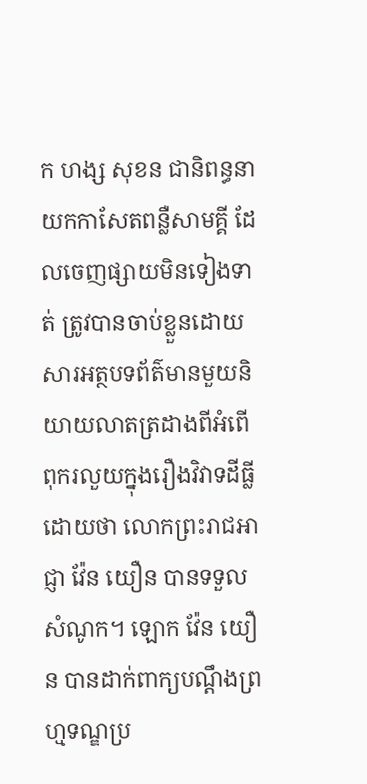ក ហង្ស សុខន ជានិពន្ធនាយកកាសែតពន្លឺសាមគ្គី ដែលចេញផ្សាយមិនទៀងទាត់ ត្រូវបានចាប់ខ្លួនដោយសារអត្ថបទព័ត៌មានមួយនិយាយលាតត្រដាងពីអំពើពុករលួយក្នុងរឿងវិវាទដីធ្លីដោយថា លោកព្រះរាជអាជ្ញា វ៉ែន យឿន បានទទួលសំណូក។ ឡោក វ៉ែន យឿន បានដាក់ពាក្យបណ្ដឹងព្រហ្មទណ្ឌប្រ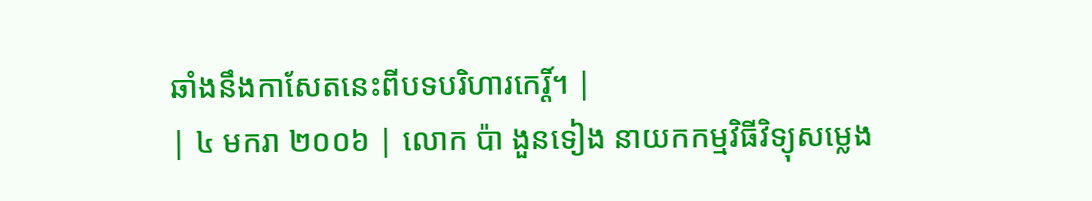ឆាំងនឹងកាសែតនេះពីបទបរិហារកេរ្ដិ៍។ |
| ៤ មករា ២០០៦ | លោក ប៉ា ងួនទៀង នាយកកម្មវិធីវិទ្យុសម្លេង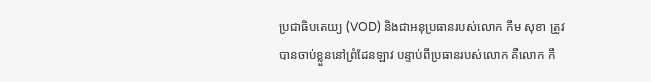ប្រជាធិបតេយ្យ (VOD) និងជាអនុប្រធានរបស់លោក កឹម សុខា ត្រូវបានចាប់ខ្លួននៅព្រំដែនឡាវ បន្ទាប់ពីប្រធានរបស់លោក គឺលោក កឹ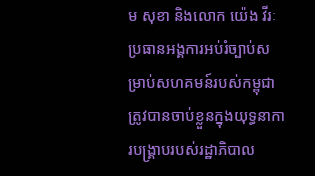ម សុខា និងលោក យ៉េង វីរៈ ប្រធានអង្គការអប់រំច្បាប់សម្រាប់សហគមន៍របស់កម្ពុជា ត្រូវបានចាប់ខ្លួនក្នុងយុទ្ធនាការបង្គ្រាបរបស់រដ្ឋាភិបាល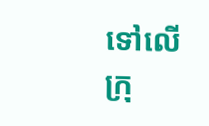ទៅលើក្រុ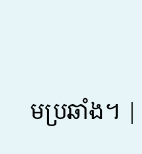មប្រឆាំង។ |